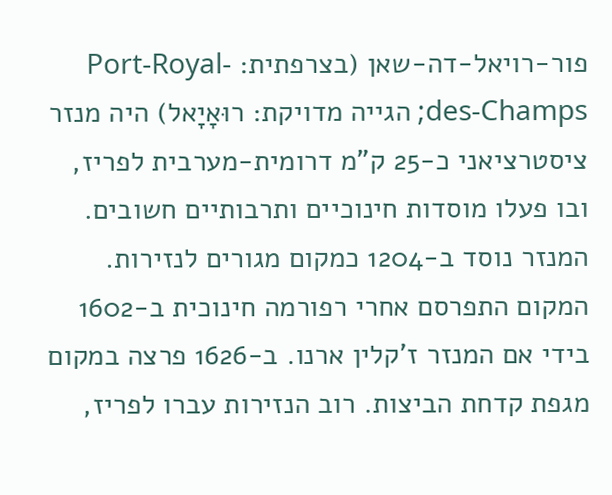פור-רויאל-דה-שאן (בצרפתית: Port-Royal-des-Champs; הגייה מדויקת: רוּאָיָאל) היה מנזר ציסטרציאני כ-25 ק"מ דרומית-מערבית לפריז, ובו פעלו מוסדות חינוכיים ותרבותיים חשובים.
המנזר נוסד ב-1204 כמקום מגורים לנזירות. המקום התפרסם אחרי רפורמה חינוכית ב-1602 בידי אם המנזר ז'קלין ארנו. ב-1626 פרצה במקום מגפת קדחת הביצות. רוב הנזירות עברו לפריז,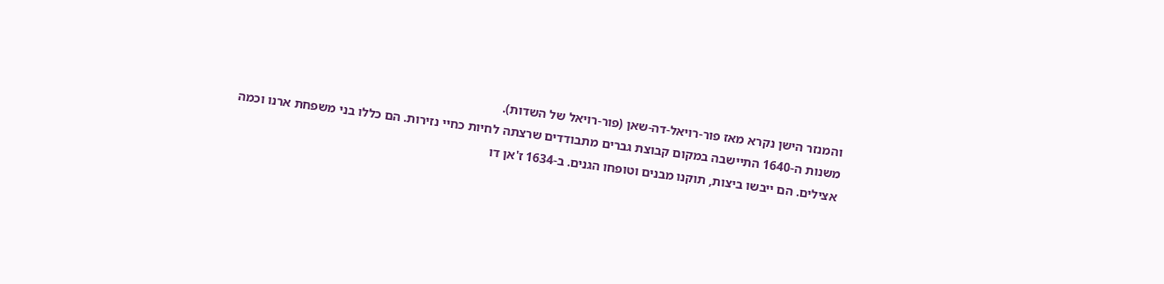והמנזר הישן נקרא מאז פור-רויאל-דה-שאן (פור-רויאל של השדות).
משנות ה-1640 התיישבה במקום קבוצת גברים מתבודדים שרצתה לחיות כחיי נזירות. הם כללו בני משפחת ארנו וכמה אצילים. הם ייבשו ביצות, תוקנו מבנים וטופחו הגנים. ב-1634 ז'אן דו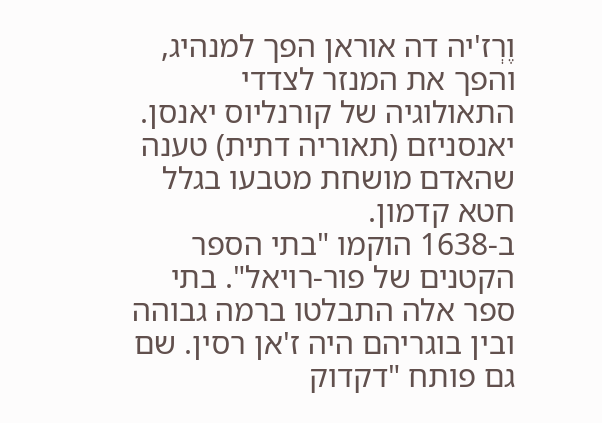וֶרְז'יה דה אוראן הפך למנהיג, והפך את המנזר לצדדי התאולוגיה של קורנליוס יאנסן. יאנסניזם (תאוריה דתית) טענה שהאדם מושחת מטבעו בגלל חטא קדמון.
ב-1638 הוקמו "בתי הספר הקטנים של פור-רויאל". בתי ספר אלה התבלטו ברמה גבוהה ובין בוגריהם היה ז'אן רסין. שם גם פותח "דקדוק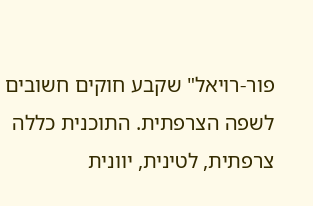פור-רויאל" שקבע חוקים חשובים לשפה הצרפתית. התוכנית כללה צרפתית, לטינית, יוונית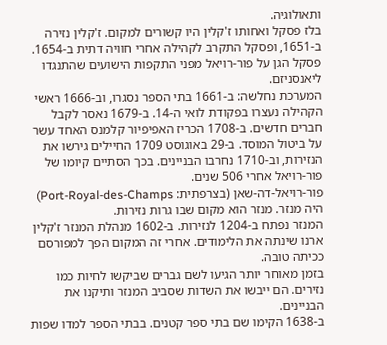ותאולוגיה.
בלז פסקל ואחותו ז'קלין היו קשורים למקום. ז'קלין נזירה ב-1651, ופסקל התקרב לקהילה אחרי חוויה דתית ב-1654. פסקל הגן על פור-רויאל מפני התקפות הישועים שהתנגדו ליאנסניזם.
המערכת נחלשה: ב-1661 בתי הספר נסגרו, וב-1666 ראשי הקהילה נעצרו בפקודת לואי ה-14. ב-1679 נאסר לקבל חברים חדשים. ב-1708 הכריז האפיפיור קלמנס האחד עשר על ביטול המוסד. ב-29 באוגוסט 1709 החיילים גירשו את הנזירות, וב-1710 נחרבו הבניינים. בכך הסתיים קיומו של פור-רויאל אחרי 506 שנים.
פור-רויאל-דה-שאן (בצרפתית: Port-Royal-des-Champs) היה מנזר. מנזר הוא מקום שבו גרות נזירות.
המנזר נפתח ב-1204 לנזירות. ב-1602 מנהלת המנזר ז'קלין ארנו שינתה את הלימודים. אחרי זה המקום הפך למפורסם ככיתה טובה.
בזמן מאוחר יותר הגיעו לשם גברים שביקשו לחיות כמו נזירים. הם ייבשו את השדות שסביב המנזר ותיקנו את הבניינים.
ב-1638 הקימו שם בתי ספר קטנים. בבתי הספר למדו שפות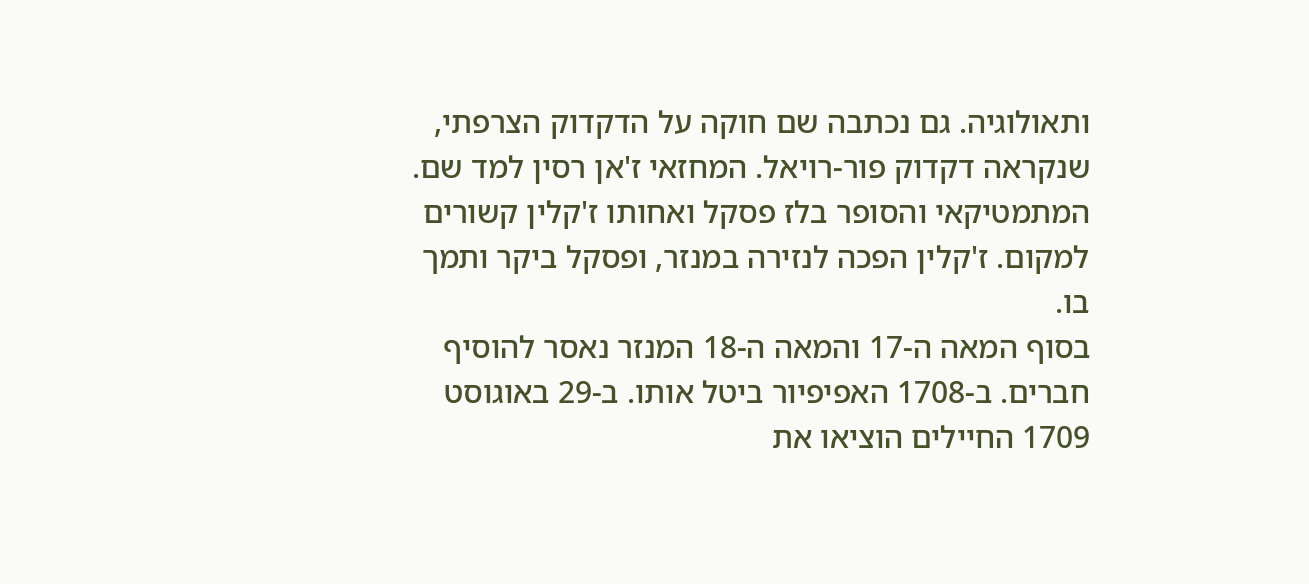ותאולוגיה. גם נכתבה שם חוקה על הדקדוק הצרפתי, שנקראה דקדוק פור-רויאל. המחזאי ז'אן רסין למד שם.
המתמטיקאי והסופר בלז פסקל ואחותו ז'קלין קשורים למקום. ז'קלין הפכה לנזירה במנזר, ופסקל ביקר ותמך בו.
בסוף המאה ה-17 והמאה ה-18 המנזר נאסר להוסיף חברים. ב-1708 האפיפיור ביטל אותו. ב-29 באוגוסט 1709 החיילים הוציאו את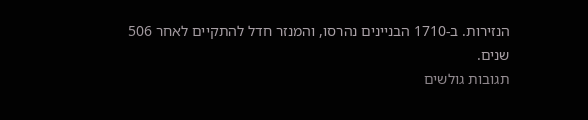הנזירות. ב-1710 הבניינים נהרסו, והמנזר חדל להתקיים לאחר 506 שנים.
תגובות גולשים